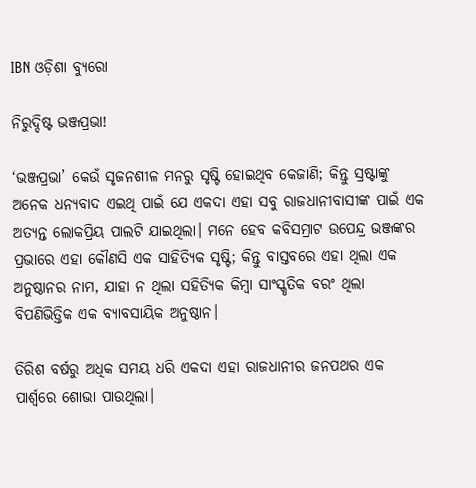IBN ଓଡ଼ିଶା ବ୍ୟୁରୋ

ନିରୁଦ୍ଦିଷ୍ଟ ଭଞ୍ଜପ୍ରଭା!

‘ଭଞ୍ଜପ୍ରଭା’ କେଉଁ ସୃଜନଶୀଳ ମନରୁ ସୃଷ୍ଟି ହୋଇଥିବ କେଜାଣି; କିନ୍ତୁ ସ୍ରଷ୍ଟାଙ୍କୁ ଅନେକ ଧନ୍ୟବାଦ ଏଇଥି ପାଇଁ ଯେ ଏକଦା ଏହା ସବୁ ରାଜଧାନୀବାସୀଙ୍କ ପାଇଁ ଏକ ଅତ୍ୟନ୍ତ ଲୋକପ୍ରିୟ ପାଲଟି ଯାଇଥିଲା। ମନେ ହେବ କବିସମ୍ରାଟ ଉପେନ୍ଦ୍ର ଭଞ୍ଜଙ୍କର ପ୍ରଭାରେ ଏହା କୌଣସି ଏକ ସାହିତ୍ୟିକ ସୃଷ୍ଟି; କିନ୍ତୁ ବାସ୍ତବରେ ଏହା ଥିଲା ଏକ ଅନୁଷ୍ଠାନର ନାମ, ଯାହା ନ ଥିଲା ସହିତ୍ୟିକ କିମ୍ବା ସାଂସ୍କୃତିକ ବରଂ ଥିଲା ବିପଣିଭିତ୍ତିକ ଏକ ବ୍ୟାବସାୟିକ ଅନୁଷ୍ଠାନ।

ତିରିଶ ବର୍ଷରୁ ଅଧିକ ସମୟ ଧରି ଏକଦା ଏହା ରାଜଧାନୀର ଜନପଥର ଏକ ପାର୍ଶ୍ବରେ ଶୋଭା ପାଉଥିଲା।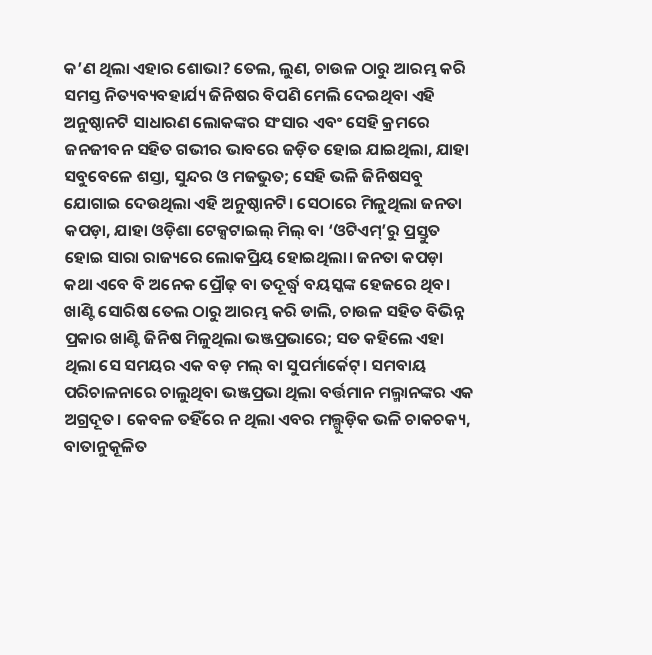କ’ଣ ଥିଲା ଏହାର ଶୋଭା? ତେଲ, ଲୁଣ, ଚାଉଳ ଠାରୁ ଆରମ୍ଭ କରି ସମସ୍ତ ନିତ୍ୟବ୍ୟବହାର୍ଯ୍ୟ ଜିନିଷର ବିପଣି ମେଲି ଦେଇଥିବା ଏହି ଅନୁଷ୍ଠାନଟି ସାଧାରଣ ଲୋକଙ୍କର ସଂସାର ଏବଂ ସେହି କ୍ରମରେ ଜନଜୀବନ ସହିତ ଗଭୀର ଭାବରେ ଜଡ଼ିତ ହୋଇ ଯାଇଥିଲା, ଯାହା ସବୁବେଳେ ଶସ୍ତା, ସୁନ୍ଦର ଓ ମଜଭୁତ; ସେହି ଭଳି ଜିନିଷସବୁ ଯୋଗାଇ ଦେଉଥିଲା ଏହି ଅନୁଷ୍ଠାନଟି। ସେଠାରେ ମିଳୁଥିଲା ଜନତା କପଡ଼ା, ଯାହା ଓଡ଼ିଶା ଟେକ୍ସଟାଇଲ୍ ମିଲ୍ ବା ‘ଓଟିଏମ୍’ରୁ ପ୍ରସ୍ତୁତ ହୋଇ ସାରା ରାଜ୍ୟରେ ଲୋକପ୍ରିୟ ହୋଇଥିଲା। ଜନତା କପଡ଼ା କଥା ଏବେ ବି ଅନେକ ପ୍ରୌଢ଼ ବା ତଦୂର୍ଦ୍ଧ୍ବ ବୟସ୍କଙ୍କ ହେଜରେ ଥିବ। ଖାଣ୍ଟି ସୋରିଷ ତେଲ ଠାରୁ ଆରମ୍ଭ କରି ଡାଲି, ଚାଉଳ ସହିତ ବିଭିନ୍ନ ପ୍ରକାର ଖାଣ୍ଟି ଜିନିଷ ମିଳୁଥିଲା ଭଞ୍ଜପ୍ରଭାରେ; ସତ କହିଲେ ଏହା ଥିଲା ସେ ସମୟର ଏକ ବଡ଼ ମଲ୍ ବା ସୁପର୍ମାର୍କେଟ୍। ସମବାୟ ପରିଚାଳନାରେ ଚାଲୁଥିବା ଭଞ୍ଜପ୍ରଭା ଥିଲା ବର୍ତ୍ତମାନ ମଲ୍ମାନଙ୍କର ଏକ ଅଗ୍ରଦୂତ। କେବଳ ତହିଁରେ ନ ଥିଲା ଏବର ମଲ୍ଗୁଡ଼ିକ ଭଳି ଚାକଚକ୍ୟ, ବାତାନୁକୂଳିତ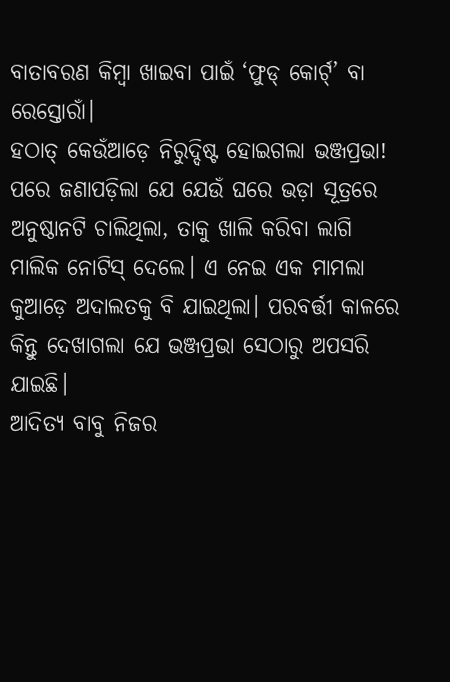ବାତାବରଣ କିମ୍ବା ଖାଇବା ପାଇଁ ‘ଫୁଡ୍ କୋର୍ଟ୍’ ବା ରେସ୍ତୋରାଁ।
ହଠାତ୍ କେଉଁଆଡ଼େ ନିରୁଦ୍ଦିଷ୍ଟ ହୋଇଗଲା ଭଞ୍ଜପ୍ରଭା! ପରେ ଜଣାପଡ଼ିଲା ଯେ ଯେଉଁ ଘରେ ଭଡ଼ା ସୂତ୍ରରେ ଅନୁଷ୍ଠାନଟି ଚାଲିଥିଲା, ତାକୁ ଖାଲି କରିବା ଲାଗି ମାଲିକ ନୋଟିସ୍ ଦେଲେ। ଏ ନେଇ ଏକ ମାମଲା କୁଆଡ଼େ ଅଦାଲତକୁ ବି ଯାଇଥିଲା। ପରବର୍ତ୍ତୀ କାଳରେ କିନ୍ତୁ ଦେଖାଗଲା ଯେ ଭଞ୍ଜପ୍ରଭା ସେଠାରୁ ଅପସରି ଯାଇଛି।
ଆଦିତ୍ୟ ବାବୁ ନିଜର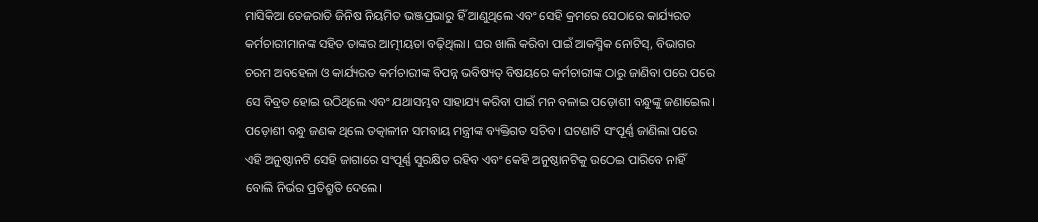ମାସିକିଆ ତେଜରାତି ଜିନିଷ ନିୟମିତ ଭଞ୍ଜପ୍ରଭାରୁ ହିଁ ଆଣୁଥିଲେ ଏବଂ ସେହି କ୍ରମରେ ସେଠାରେ କାର୍ଯ୍ୟରତ କର୍ମଚାରୀମାନଙ୍କ ସହିତ ତାଙ୍କର ଆତ୍ମୀୟତା ବଢ଼ିଥିଲା। ଘର ଖାଲି କରିବା ପାଇଁ ଆକସ୍ମିକ ନୋଟିସ୍, ବିଭାଗର ଚରମ ଅବହେଳା ଓ କାର୍ଯ୍ୟରତ କର୍ମଚାରୀଙ୍କ ବିପନ୍ନ ଭବିଷ୍ୟତ୍ ବିଷୟରେ କର୍ମଚାରୀଙ୍କ ଠାରୁ ଜାଣିବା ପରେ ପରେ ସେ ବିବ୍ରତ ହୋଇ ଉଠିଥିଲେ ଏବଂ ଯଥାସମ୍ଭବ ସାହାଯ୍ୟ କରିବା ପାଇଁ ମନ ବଳାଇ ପଡ଼ୋଶୀ ବନ୍ଧୁଙ୍କୁ ଜଣାଇେଲ। ପଡ଼ୋଶୀ ବନ୍ଧୁ ଜଣକ ଥିଲେ ତତ୍କାଳୀନ ସମବାୟ ମନ୍ତ୍ରୀଙ୍କ ବ୍ୟକ୍ତିଗତ ସଚିବ। ଘଟଣାଟି ସଂପୂର୍ଣ୍ଣ ଜାଣିଲା ପରେ ଏହି ଅନୁଷ୍ଠାନଟି ସେହି ଜାଗାରେ ସଂପୂର୍ଣ୍ଣ ସୁରକ୍ଷିତ ରହିବ ଏବଂ କେହି ଅନୁଷ୍ଠାନଟିକୁ ଉଠେଇ ପାରିବେ ନାହିଁ ବୋଲି ନିର୍ଭର ପ୍ରତିଶ୍ରୁତି ଦେଲେ।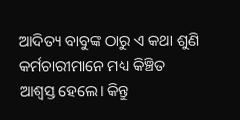ଆଦିତ୍ୟ ବାବୁଙ୍କ ଠାରୁ ଏ କଥା ଶୁଣି କର୍ମଚାରୀମାନେ ମଧ୍ୟ କିଞ୍ଚିତ ଆଶ୍ବସ୍ତ ହେଲେ। କିନ୍ତୁ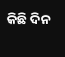କିଛି ଦିନ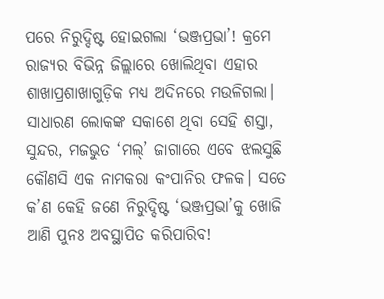ପରେ ନିରୁଦ୍ଦିଷ୍ଟ ହୋଇଗଲା ‘ଭଞ୍ଜପ୍ରଭା’! କ୍ରମେ ରାଜ୍ୟର ବିଭିନ୍ନ ଜିଲ୍ଲାରେ ଖୋଲିଥିବା ଏହାର ଶାଖାପ୍ରଶାଖାଗୁଡ଼ିକ ମଧ୍ୟ ଅଦିନରେ ମଉଳିଗଲା। ସାଧାରଣ ଲୋକଙ୍କ ସକାଶେ ଥିବା ସେହି ଶସ୍ତା, ସୁନ୍ଦର, ମଜଭୁତ ‘ମଲ୍’ ଜାଗାରେ ଏବେ ଝଲସୁଛି କୌଣସି ଏକ ନାମକରା କଂପାନିର ଫଳକ। ସତେ କ’ଣ କେହି ଜଣେ ନିରୁଦ୍ଦିଷ୍ଟ ‘ଭଞ୍ଜପ୍ରଭା’କୁ ଖୋଜି ଆଣି ପୁନଃ ଅବସ୍ଥାପିତ କରିପାରିବ!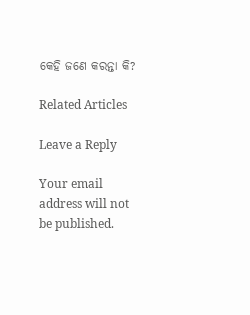କେହି ଜଣେ କରନ୍ତା କି?

Related Articles

Leave a Reply

Your email address will not be published.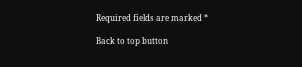Required fields are marked *

Back to top button